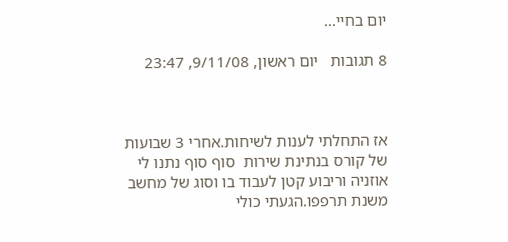יום בחיי...

8 תגובות   יום ראשון, 9/11/08, 23:47



אז התחלתי לענות לשיחות.אחרי 3 שבועות של קורס בנתינת שירות  סוף סוף נתנו לי אוזניה וריבוע קטן לעבוד בו וסוג של מחשב משנת תרפפו.הגעתי כולי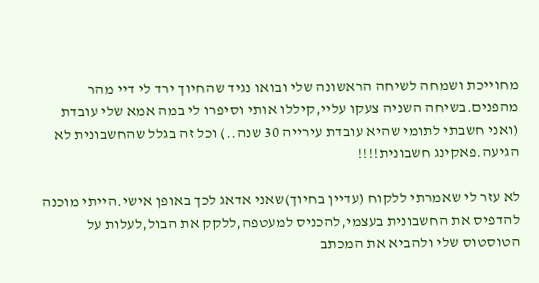מחוייכת ושמחה לשיחה הראשונה שלי ובואו נגיד שהחיוך ירד לי דיי מהר מהפנים.בשיחה השניה צעקו עליי,קיללו אותי וסיפרו לי במה אמא שלי עובדת (ואני חשבתי לתומי שהיא עובדת עירייה 30 שנה..) וכל זה בגלל שהחשבונית לא הגיעה.פאקינג חשבונית!!!!

לא עזר לי שאמרתי ללקוח (עדיין בחיוך)שאני אדאג לכך באופן אישי.הייתי מוכנה להדפיס את החשבונית בעצמי,להכניס למעטפה,ללקק את הבול,לעלות על הטוסטוס שלי ולהביא את המכתב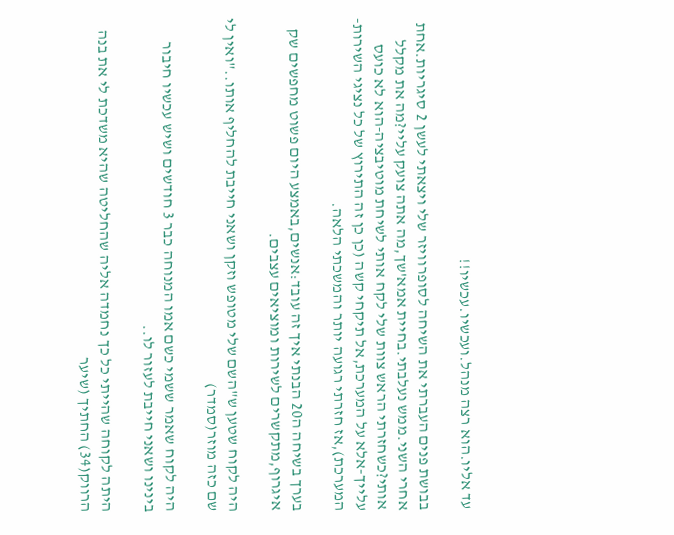עד אליו.הוא רצה מנהל.ועכשיו.עכשיו!!

בבושת פנים העברתי את השיחה לסופרוויזר שלי ויצאתי לעשן 2 סיגריות.אחת אחרי השני.ממש נעלבתי.בחיית אמא'שך,מה אתה צועק עליי?מה את מקלל אותי?כשחזרתי הראש צוות שלי לקח אותי לשיחת מוטיבציה-הוא לא כועס עלייך-אלא על המערכת,אל תיקחי קשה (כן כן זה התירוץ של כל נציגי השירות-המערכת),אז חזרתי רגועה יותר והמשכתי הלאה.

בערך בשיחה ה20 הבנתי איך זה עובד:אנשים,באמצע היום פשוט מחפשים שק איגרוף,מתקשרים לשירות ומוציאים עצבים.

היה לקוח שטען ש"השם שלי מטופש וזקן ושאני חייבת להחליף אותו.."ואין לי שם כזה מוזר(סמדר)

היה לקוח שאמר ששמי כשם אמו המנוחה כבר 3 חודשים ושיש עכשיו חיבור בינינו ושאני חייבת לעזור לו..

היתה לקוחה שהייתי כל כך נחמדה אליה שהחליטה שהיא משדכת לי את בנה הרווק(34) החתיך (שיער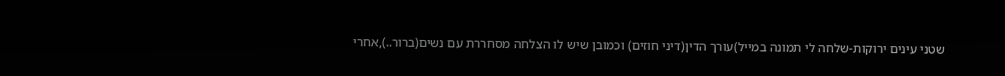שטני עינים ירוקות-שלחה לי תמונה במייל)עורך הדין(דיני חוזים) וכמובן שיש לו הצלחה מסחררת עם נשים(ברור..),אחרי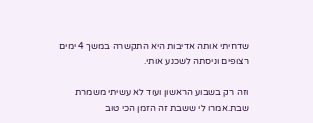שדחיתי אותה אדיבות היא התקשרה במשך 4 ימים רצופים וניסתה לשכנע אותי.

וזה רק בשבוע הראשון ועוד לא עשיתי משמרת שבת.אמרו לי ששבת זה הזמן הכי טוב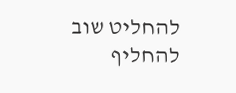להחליט שוב להחליף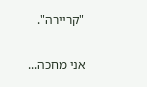"קריירה".

אני מחכה...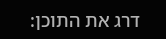דרג את התוכן: